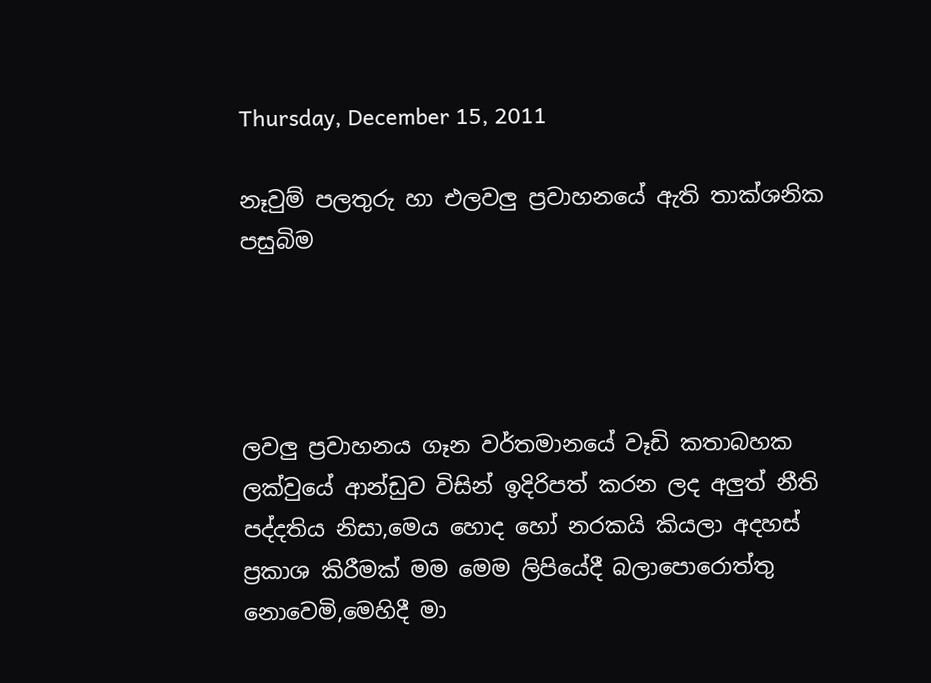Thursday, December 15, 2011

නෑවුම් පලතුරු හා එලවලු ප්‍රවාහනයේ ඇති තාක්ශනික පසුබිම




ලවලු ප්‍රවාහනය ගෑන වර්තමානයේ වෑඩි කතාබහක ලක්වුයේ ආන්ඩුව විසින් ඉදිරිපත් කරන ලද අලුත් නීති පද්දතිය නිසා,මෙය හොද හෝ නරකයි කියලා අදහස් ප්‍රකාශ කිරීමක් මම මෙම ලිපියේදී බලාපොරොත්තු නොවෙමි,මෙහිදී මා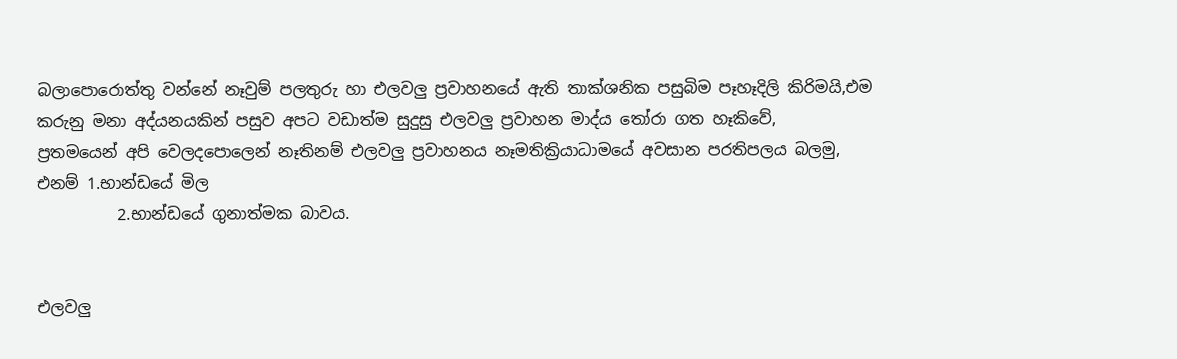බලාපොරොත්තු වන්නේ නෑවුම් පලතුරු හා එලවලු ප්‍රවාහනයේ ඇති තාක්ශනික පසුබිම පෑහෑදිලි කිරිමයි,එම කරුනු මනා අද්යනයකින් පසුව අපට වඩාත්ම සුදුසු එලවලු ප්‍රවාහන මාද්ය තෝරා ගත හෑකිවේ,
ප්‍රතමයෙන් අපි වෙලදපොලෙන් නෑතිනම් එලවලු ප්‍රවාහනය නෑමතික්‍රියාධාමයේ අවසාන පරතිපලය බලමු,
එනම් 1.භාන්ඩයේ මිල
          2.භාන්ඩයේ ගුනාත්මක බාවය.


එලවලු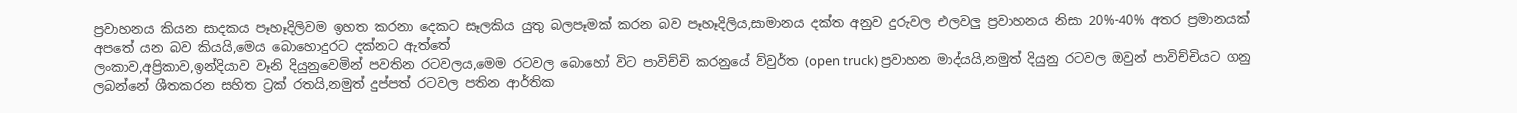ප්‍රවාහනය කියන සාදකය පෑහෑදිලිවම ඉහත කරනා දෙකට සෑලකිය යුතු බලපෑමක් කරන බව පෑහෑදිලිය,සාමානය දක්ත අනුව දුරුවල එලවලු ප්‍රවාහනය නිසා 20%-40% අතර ප්‍රමානයක් අපතේ යන බව කියයි,මෙය බොහොදුරට දක්නට ඇත්තේ
ලංකාව,අප්‍රිකාව,ඉන්දියාව වෑනි දියුනුවෙමින් පවතින රටවලය,මෙම රටවල බොහෝ විට පාවිච්චි කරනුයේ ව්වුර්ත (open truck) ප්‍රවාහන මාද්යයි,නමුත් දියුනු රටවල ඔවුන් පාවිච්චියට ගනු ලබන්නේ ශීතකරන සහිත ට්‍රක් රතයි,නමුත් දුප්පත් රටවල පතින ආර්තික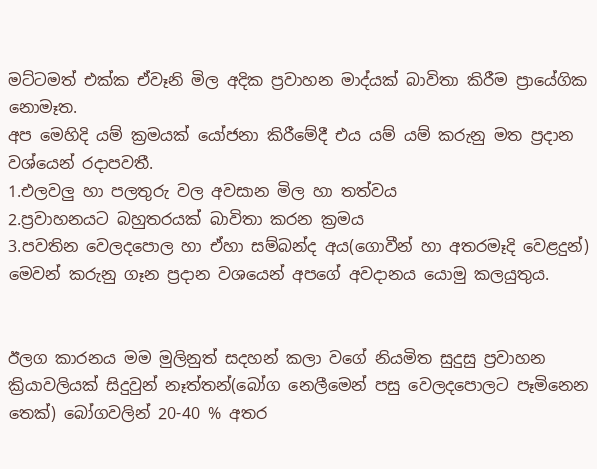මට්ටමත් එක්ක ඒවෑනි මිල අදික ප්‍රවාහන මාද්යක් බාවිතා කිරීම ප්‍රායේගික නොමෑත.
අප මෙහිදි යම් ක්‍රමයක් යෝජනා කිරීමේදී එය යම් යම් කරුනු මත ප්‍රදාන වශ්යෙන් රදාපවතී.
1.එලවලු හා පලතුරු වල අවසාන මිල හා තත්වය
2.ප්‍රවාහනයට බහුතරයක් බාවිතා කරන ක්‍රමය
3.පවතින වෙලදපොල හා ඒහා සම්බන්ද අය(ගොවීන් හා අතරමෑදි වෙළදුන්)
මෙවන් කරුනු ගෑන ප්‍රදාන වශයෙන් අපගේ අවදානය යොමු කලයුතුය.


ඊලග කාරනය මම මුලිනුත් සදහන් කලා වගේ නියමිත සුදුසු ප්‍රවාහන ක්‍රියාවලියක් සිදුවුන් නෑත්තන්(බෝග නෙලීමෙන් පසු වෙලදපොලට පෑමිනෙන තෙක්) බෝගවලින් 20-40 % අතර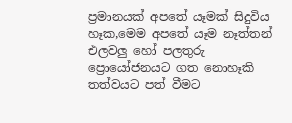ප්‍රමානයක් අපතේ යෑමක් සිදුවිය හෑක,මෙම අපතේ යෑම නෑත්තන් එලවලු හෝ පලතුරු ප්‍රොයෝජනයට ගත නොහෑකි තත්වයට පත් වීමට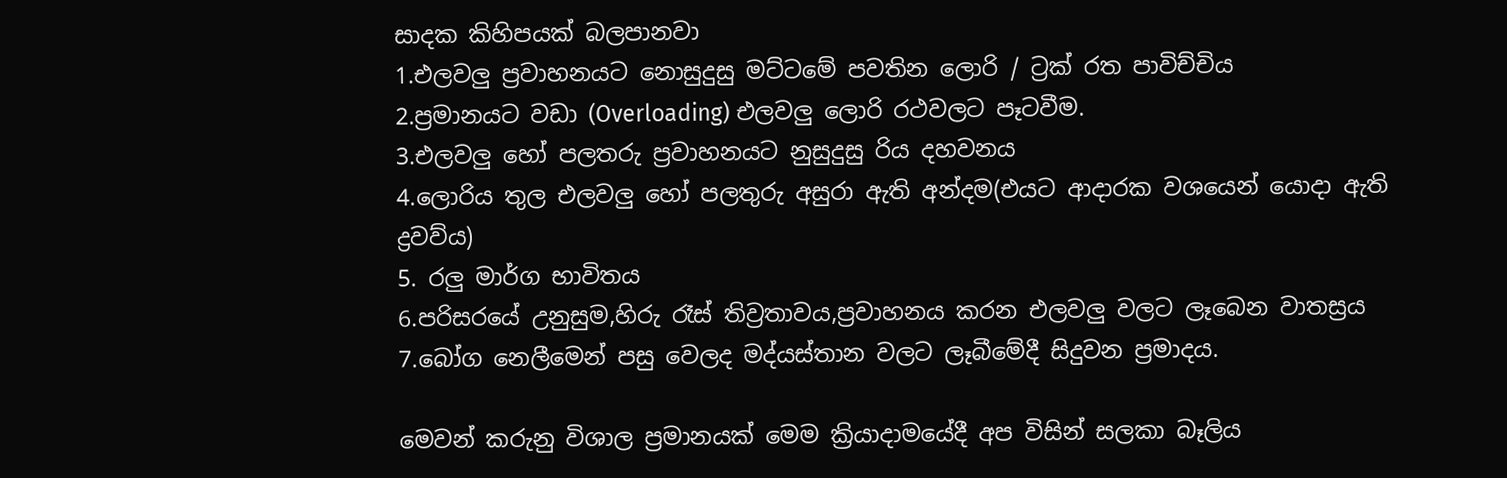සාදක කිහිපයක් බලපානවා
1.එලවලු ප්‍රවාහනයට නොසුදුසු මට්ටමේ පවතින ලොරි / ට්‍රක් රත පාවිච්චිය
2.ප්‍රමානයට වඩා (Overloading) එලවලු ලොරි රථවලට පෑටවීම.
3.එලවලු හෝ පලතරු ප්‍රවාහනයට නුසුදුසු රිය දහවනය
4.ලොරිය තුල එලවලු හෝ පලතුරු අසුරා ඇති අන්දම(එයට ආදාරක වශයෙන් යොදා ඇති ද්‍රවව්ය)
5. රලු මාර්ග භාවිතය
6.පරිසරයේ උනුසුම,හිරු රෑස් තිව්‍රතාවය,ප්‍රවාහනය කරන එලවලු වලට ලෑබෙන වාතස්‍රය
7.බෝග නෙලීමෙන් පසු වෙලද මද්යස්තාන වලට ලෑබීමේදී සිදුවන ප්‍රමාදය.

මෙවන් කරුනු විශාල ප්‍රමානයක් මෙම ක්‍රියාදාමයේදී අප විසින් සලකා බෑලිය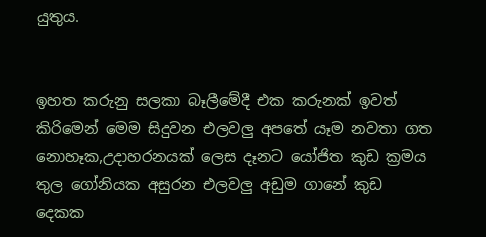යුතුය.


ඉහත කරුනු සලකා බෑලීමේදී එක කරුනක් ඉවත් කිරිමෙන් මෙම සිදුවන එලවලු අපතේ යෑම නවතා ගත නොහෑක,උදාහරනයක් ලෙස දෑනට යෝජිත කුඩ ක්‍රමය තුල ගෝනියක අසුරන එලවලු අඩුම ගානේ කුඩ දෙකක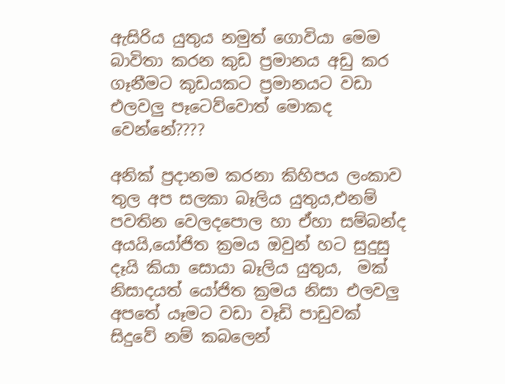ඇසිරිය යුතුය නමුත් ගොවියා මෙම බාවිතා කරන කුඩ ප්‍රමානය අඩු කර ගෑනීමට කුඩයකට ප්‍රමානයට වඩා එලවලු පෑටෙව්වොත් මොකද වෙන්නේ????

අනික් ප්‍රදානම කරනා කිහිපය ලංකාව තුල අප සලකා බෑලිය යුතුය,එනම් පවතින වෙලදපොල හා ඒහා සම්බන්ද අයයි,යෝජිත ක්‍රමය ඔවුන් හට සුදුසු දෑයි කියා සොයා බෑලිය යුතුය,  මක් නිසාදයත් යෝජිත ක්‍රමය නිසා එලවලු අපතේ යෑමට වඩා වෑඩි පාඩුවක් සිදුවේ නම් කබලෙන්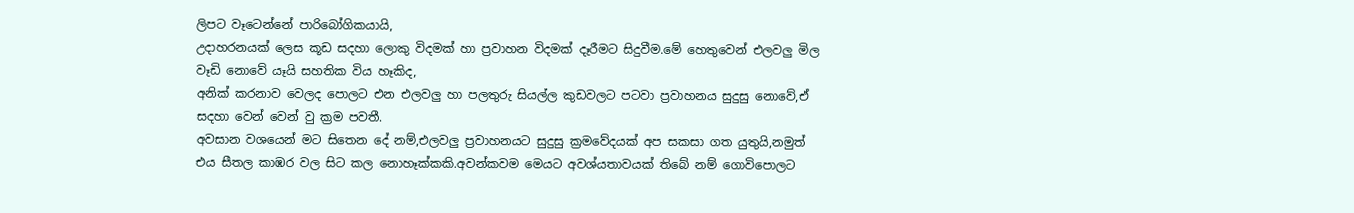ලිපට වෑටෙන්නේ පාරිබෝගිකයායි,
උදාහරනයක් ලෙස කූඩ සදහා ලොකු විදමක් හා ප්‍රවාහන විදමක් දෑරීමට සිදුවීම.මේ හෙතුවෙන් එලවලු මිල වෑඩි නොවේ යෑයි සහතික විය හෑකිද,
අනික් කරනාව වෙලද පොලට එන එලවලු හා පලතුරු සියල්ල කුඩවලට පටවා ප්‍රවාහනය සුදුසු නොවේ,ඒ සදහා වෙන් වෙන් වු ක්‍රම පවතී.
අවසාන වශයෙන් මට සිතෙන දේ නම්,එලවලු ප්‍රවාහනයට සුදුසු ක්‍රමවේදයක් අප සකසා ගත යුතුයි,නමුත් එය සීතල කාඹර වල සිට කල නොහෑක්කකි.අවන්කවම මෙයට අවශ්යතාවයක් තිබේ නම් ගොවිපොලට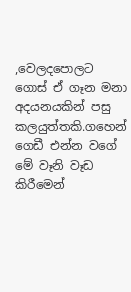,වෙලදපොලට ගොස් ඒ ගෑන මනා අදයනයකින් පසු කලයුත්තකි.ගහෙන් ගෙඩී එන්න වගේ මේ වෑනි වෑඩ කිරීමෙන්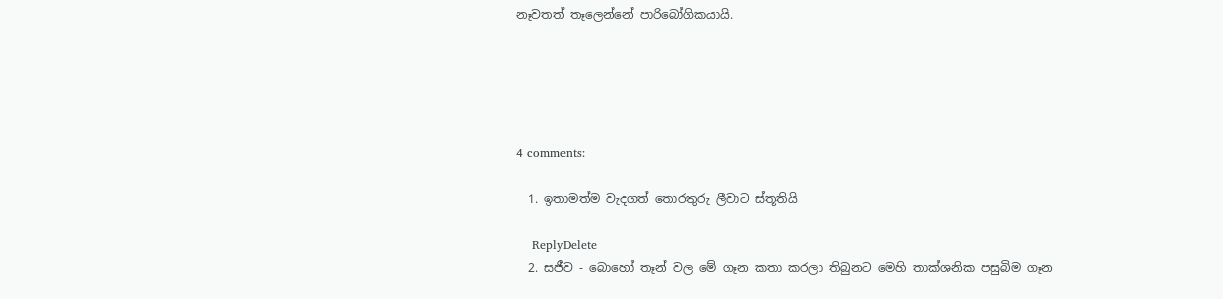නෑවතත් තෑලෙන්නේ පාරිබෝගිකයායි.





4 comments:

  1. ඉතාමත්ම වැදගත් තොරතුරු ලීවාට ස්තූතියි

    ReplyDelete
  2. සජීව - බොහෝ තෑන් වල මේ ගෑන කතා කරලා තිබුනට මෙහි තාක්ශනික පසුබිම ගෑන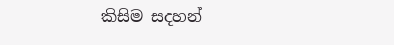කිසිම සදහන්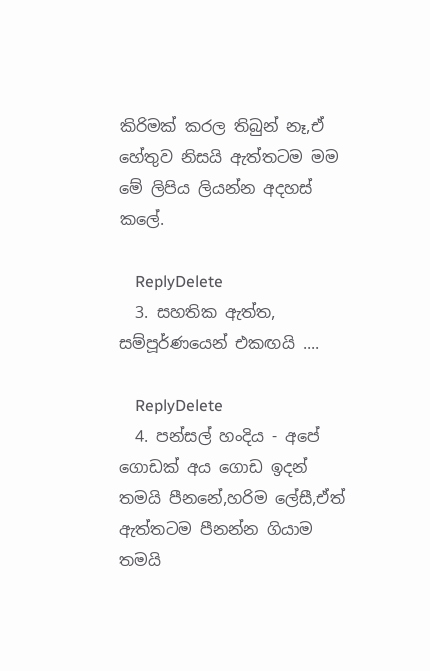කිරිමක් කරල තිබුන් නෑ,ඒ හේතුව නිසයි ඇත්තටම මම මේ ලිපිය ලියන්න අදහස් කලේ.

    ReplyDelete
  3. සහතික ඇත්ත, සම්පූර්ණයෙන් එකඟයි ....

    ReplyDelete
  4. පන්සල් හංදිය - අපේ ගොඩක් අය ගොඩ ඉදන් තමයි පීනනේ,හරිම ලේසී,ඒත් ඇත්තටම පීනන්න ගියාම තමයි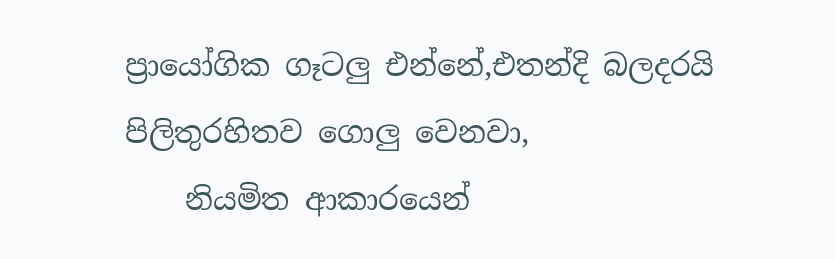ප්‍රායෝගික ගෑටලු එන්නේ,එතන්දි බලදරයි පිලිතුරහිතව ගොලු වෙනවා,
    නියමිත ආකාරයෙන්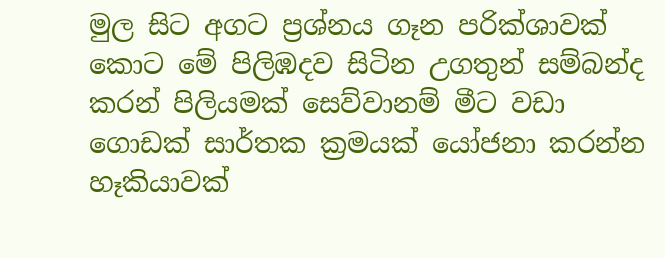මුල සිට අගට ප්‍රශ්නය ගෑන පරික්ශාවක් කොට මේ පිලිඹදව සිටින උගතුන් සම්බන්ද කරන් පිලියමක් සෙව්වානම් මීට වඩා ගොඩක් සාර්තක ක්‍රමයක් යෝජනා කරන්න හෑකියාවක්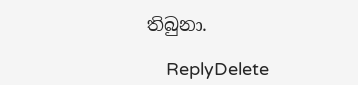තිබුනා.

    ReplyDelete